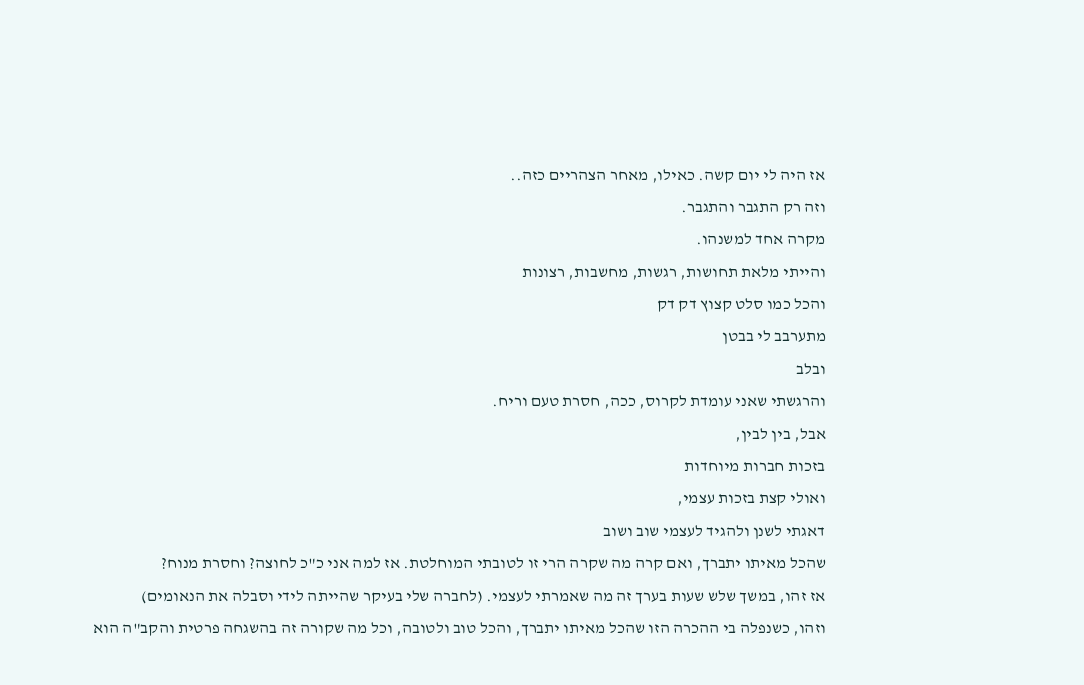אז היה לי יום קשה. כאילו, מאחר הצהריים כזה..
וזה רק התגבר והתגבר.
מקרה אחד למשנהו.
והייתי מלאת תחושות, רגשות, מחשבות, רצונות
והכל כמו סלט קצוץ דק דק
מתערבב לי בבטן
ובלב
והרגשתי שאני עומדת לקרוס, ככה, חסרת טעם וריח.
אבל, בין לבין,
בזכות חברות מיוחדות
ואולי קצת בזכות עצמי,
דאגתי לשנן ולהגיד לעצמי שוב ושוב
שהכל מאיתו יתברך, ואם קרה מה שקרה הרי זו לטובתי המוחלטת. אז למה אני כ"כ לחוצה? וחסרת מנוח?
אז זהו, במשך שלש שעות בערך זה מה שאמרתי לעצמי. (לחברה שלי בעיקר שהייתה לידי וסבלה את הנאומים)
וזהו, כשנפלה בי ההכרה הזו שהכל מאיתו יתברך, והכל טוב ולטובה, וכל מה שקורה זה בהשגחה פרטית והקב"ה הוא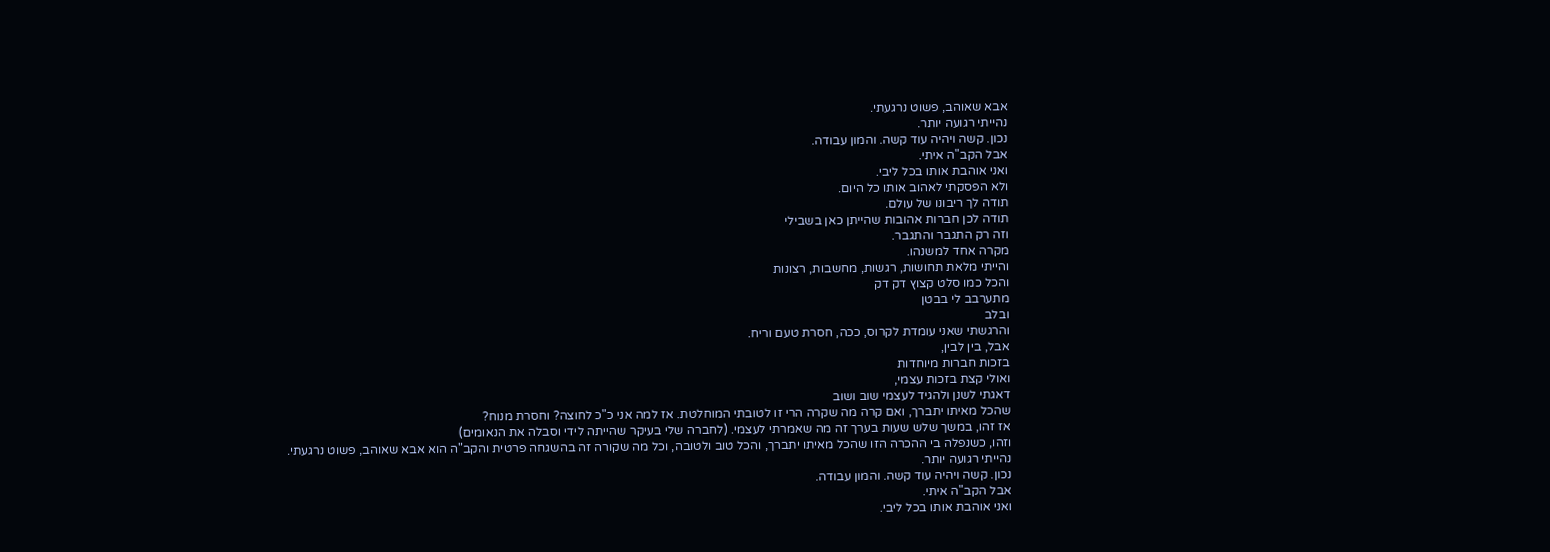אבא שאוהב, פשוט נרגעתי.
נהייתי רגועה יותר.
נכון. קשה ויהיה עוד קשה. והמון עבודה.
אבל הקב"ה איתי.
ואני אוהבת אותו בכל ליבי.
ולא הפסקתי לאהוב אותו כל היום.
תודה לך ריבונו של עולם.
תודה לכן חברות אהובות שהייתן כאן בשבילי
וזה רק התגבר והתגבר.
מקרה אחד למשנהו.
והייתי מלאת תחושות, רגשות, מחשבות, רצונות
והכל כמו סלט קצוץ דק דק
מתערבב לי בבטן
ובלב
והרגשתי שאני עומדת לקרוס, ככה, חסרת טעם וריח.
אבל, בין לבין,
בזכות חברות מיוחדות
ואולי קצת בזכות עצמי,
דאגתי לשנן ולהגיד לעצמי שוב ושוב
שהכל מאיתו יתברך, ואם קרה מה שקרה הרי זו לטובתי המוחלטת. אז למה אני כ"כ לחוצה? וחסרת מנוח?
אז זהו, במשך שלש שעות בערך זה מה שאמרתי לעצמי. (לחברה שלי בעיקר שהייתה לידי וסבלה את הנאומים)
וזהו, כשנפלה בי ההכרה הזו שהכל מאיתו יתברך, והכל טוב ולטובה, וכל מה שקורה זה בהשגחה פרטית והקב"ה הוא אבא שאוהב, פשוט נרגעתי.
נהייתי רגועה יותר.
נכון. קשה ויהיה עוד קשה. והמון עבודה.
אבל הקב"ה איתי.
ואני אוהבת אותו בכל ליבי.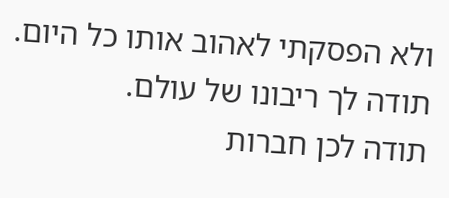ולא הפסקתי לאהוב אותו כל היום.
תודה לך ריבונו של עולם.
תודה לכן חברות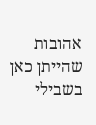אהובות שהייתן כאן בשבילי